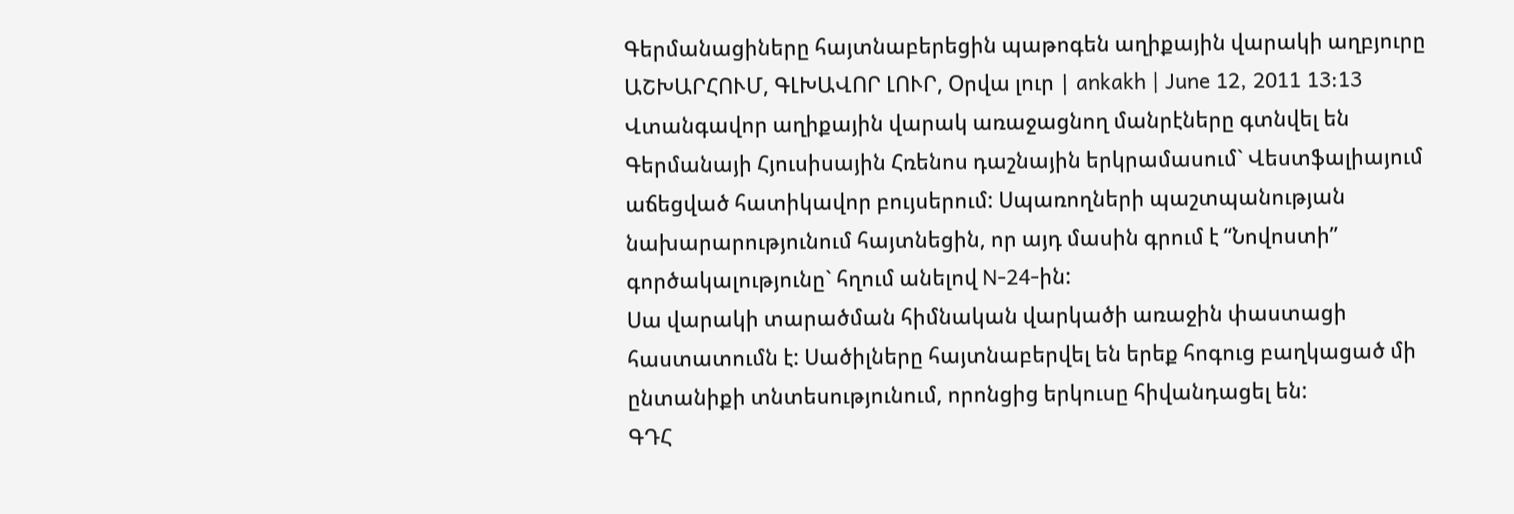Գերմանացիները հայտնաբերեցին պաթոգեն աղիքային վարակի աղբյուրը
ԱՇԽԱՐՀՈՒՄ, ԳԼԽԱՎՈՐ ԼՈՒՐ, Օրվա լուր | ankakh | June 12, 2011 13:13
Վտանգավոր աղիքային վարակ առաջացնող մանրէները գտնվել են Գերմանայի Հյուսիսային Հռենոս դաշնային երկրամասում` Վեստֆալիայում աճեցված հատիկավոր բույսերում: Սպառողների պաշտպանության նախարարությունում հայտնեցին, որ այդ մասին գրում է “Նովոստի” գործակալությունը` հղում անելով N-24-ին:
Սա վարակի տարածման հիմնական վարկածի առաջին փաստացի հաստատումն է: Սածիլները հայտնաբերվել են երեք հոգուց բաղկացած մի ընտանիքի տնտեսությունում, որոնցից երկուսը հիվանդացել են:
ԳԴՀ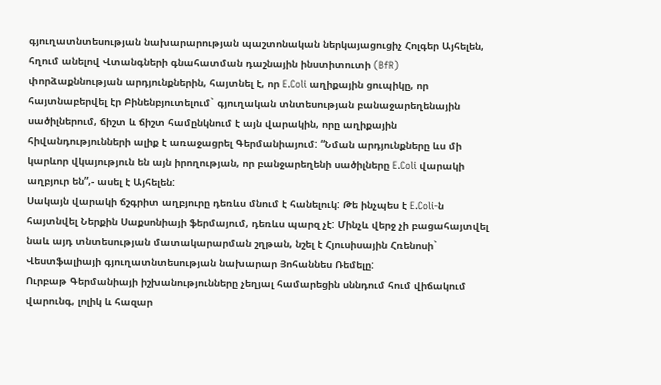գյուղատնտեսության նախարարության պաշտոնական ներկայացուցիչ Հոլգեր Այհելեն, հղում անելով Վտանգների գնահատման դաշնային ինստիտուտի (BfR) փորձաքննության արդյունքներին, հայտնել է, որ E.Coli աղիքային ցուպիկը, որ հայտնաբերվել էր Բինենբյուտելում` գյուղական տնտեսության բանաջարեղենային սածիլներում, ճիշտ և ճիշտ համընկնում է այն վարակին, որը աղիքային հիվանդությունների ալիք է առաջացրել Գերմանիայում: “Նման արդյունքները ևս մի կարևոր վկայություն են այն իրողության, որ բանջարեղենի սածիլները E.Coli վարակի աղբյուր են”,- ասել է Այհելեն:
Սակայն վարակի ճշգրիտ աղբյուրը դեռևս մնում է հանելուկ: Թե ինչպես է E.Coli-ն հայտնվել Ներքին Սաքսոնիայի ֆերմայում, դեռևս պարզ չէ: Մինչև վերջ չի բացահայտվել նաև այդ տնտեսության մատակարարման շղթան, նշել է Հյուսիսային Հռենոսի` Վեստֆալիայի գյուղատնտեսության նախարար Յոհաննես Ռեմելը:
Ուրբաթ Գերմանիայի իշխանությունները չեղյալ համարեցին սննդում հում վիճակում վարունգ, լոլիկ և հազար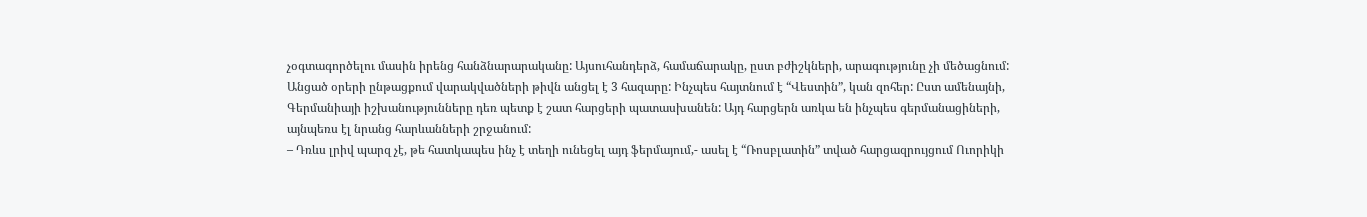չօգտագործելու մասին իրենց հանձնարարականը: Այսուհանդերձ, համաճարակը, ըստ բժիշկների, արագությունը չի մեծացնում: Անցած օրերի ընթացքում վարակվածների թիվն անցել է 3 հազարը: Ինչպես հայտնում է “Վեստին”, կան զոհեր: Ըստ ամենայնի, Գերմանիայի իշխանությունները դեռ պետք է շատ հարցերի պատասխանեն: Այդ հարցերն առկա են ինչպես գերմանացիների, այնպեռս էլ նրանց հարևանների շրջանում:
– Դռևս լրիվ պարզ չէ, թե հատկապես ինչ է տեղի ունեցել այդ ֆերմայում,- ասել է “Ռոսբլատին” տված հարցազրույցում Ուորիկի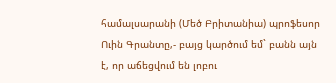համալսարանի (Մեծ Բրիտանիա) պրոֆեսոր Ուին Գրանտը,- բայց կարծում եմ` բանն այն է, որ աճեցվում են լոբու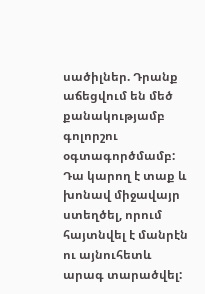սածիլներ. Դրանք աճեցվում են մեծ քանակությամբ գոլորշու օգտագործմամբ: Դա կարող է տաք և խոնավ միջավայր ստեղծել, որում հայտնվել է մանրէն ու այնուհետև արագ տարածվել: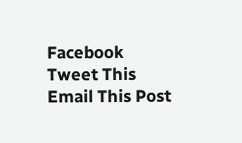Facebook
Tweet This
Email This Post